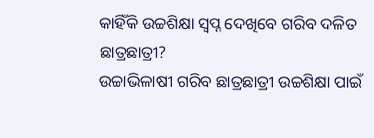କାହିଁକି ଉଚ୍ଚଶିକ୍ଷା ସ୍ୱପ୍ନ ଦେଖିବେ ଗରିବ ଦଳିତ ଛାତ୍ରଛାତ୍ରୀ?
ଉଚ୍ଚାଭିଳାଷୀ ଗରିବ ଛାତ୍ରଛାତ୍ରୀ ଉଚ୍ଚଶିକ୍ଷା ପାଇଁ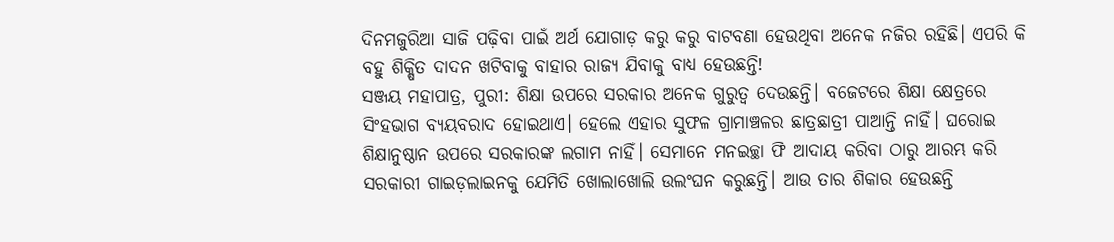ଦିନମଜୁରିଆ ସାଜି ପଢ଼ିବା ପାଇଁ ଅର୍ଥ ଯୋଗାଡ଼ କରୁ କରୁ ବାଟବଣା ହେଉଥିବା ଅନେକ ନଜିର ରହିଛି। ଏପରି କି ବହୁ ଶିକ୍ଷିତ ଦାଦନ ଖଟିବାକୁ ବାହାର ରାଜ୍ୟ ଯିବାକୁ ବାଧ୍ୟ ହେଉଛନ୍ତି!
ସଞ୍ଜୟ ମହାପାତ୍ର, ପୁରୀ: ଶିକ୍ଷା ଉପରେ ସରକାର ଅନେକ ଗୁରୁତ୍ୱ ଦେଉଛନ୍ତି। ବଜେଟରେ ଶିକ୍ଷା କ୍ଷେତ୍ରରେ ସିଂହଭାଗ ବ୍ୟୟବରାଦ ହୋଇଥାଏ। ହେଲେ ଏହାର ସୁଫଳ ଗ୍ରାମାଞ୍ଚଳର ଛାତ୍ରଛାତ୍ରୀ ପାଆନ୍ତି ନାହିଁ। ଘରୋଇ ଶିକ୍ଷାନୁଷ୍ଠାନ ଉପରେ ସରକାରଙ୍କ ଲଗାମ ନାହିଁ। ସେମାନେ ମନଇଚ୍ଛା ଫି ଆଦାୟ କରିବା ଠାରୁ ଆରମ୍ଭ କରି ସରକାରୀ ଗାଇଡ଼ଲାଇନକୁ ଯେମିତି ଖୋଲାଖୋଲି ଉଲଂଘନ କରୁଛନ୍ତି। ଆଉ ତାର ଶିକାର ହେଉଛନ୍ତି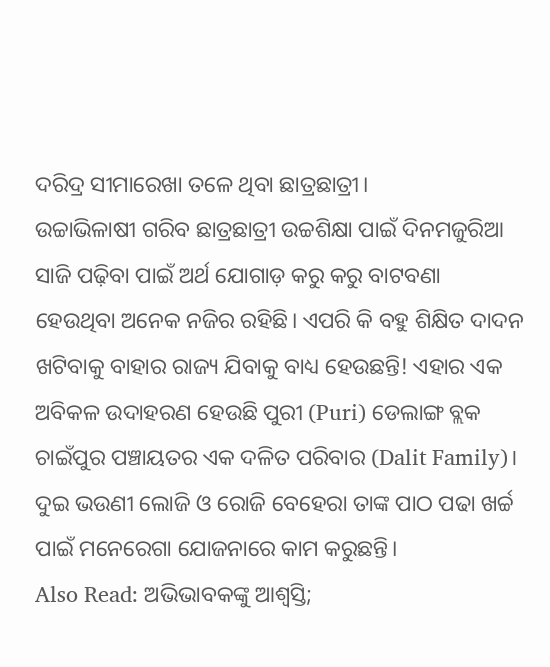ଦରିଦ୍ର ସୀମାରେଖା ତଳେ ଥିବା ଛାତ୍ରଛାତ୍ରୀ।
ଉଚ୍ଚାଭିଳାଷୀ ଗରିବ ଛାତ୍ରଛାତ୍ରୀ ଉଚ୍ଚଶିକ୍ଷା ପାଇଁ ଦିନମଜୁରିଆ ସାଜି ପଢ଼ିବା ପାଇଁ ଅର୍ଥ ଯୋଗାଡ଼ କରୁ କରୁ ବାଟବଣା ହେଉଥିବା ଅନେକ ନଜିର ରହିଛି। ଏପରି କି ବହୁ ଶିକ୍ଷିତ ଦାଦନ ଖଟିବାକୁ ବାହାର ରାଜ୍ୟ ଯିବାକୁ ବାଧ୍ୟ ହେଉଛନ୍ତି! ଏହାର ଏକ ଅବିକଳ ଉଦାହରଣ ହେଉଛି ପୁରୀ (Puri) ଡେଲାଙ୍ଗ ବ୍ଲକ ଚାଇଁପୁର ପଞ୍ଚାୟତର ଏକ ଦଳିତ ପରିବାର (Dalit Family)। ଦୁଇ ଭଉଣୀ ଲୋଜି ଓ ରୋଜି ବେହେରା ତାଙ୍କ ପାଠ ପଢା ଖର୍ଚ୍ଚ ପାଇଁ ମନେରେଗା ଯୋଜନାରେ କାମ କରୁଛନ୍ତି।
Also Read: ଅଭିଭାବକଙ୍କୁ ଆଶ୍ୱସ୍ତି;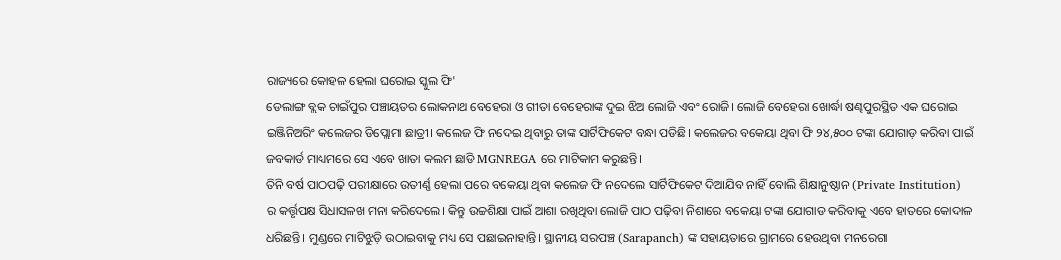ରାଜ୍ୟରେ କୋହଳ ହେଲା ଘରୋଇ ସ୍କୁଲ ଫି'
ଡେଲାଙ୍ଗ ବ୍ଲକ ଚାଇଁପୁର ପଞ୍ଚାୟତର ଲୋକନାଥ ବେହେରା ଓ ଗୀତା ବେହେରାଙ୍କ ଦୁଇ ଝିଅ ଲୋଜି ଏବଂ ରୋଜି। ଲୋଜି ବେହେରା ଖୋର୍ଦ୍ଧା ଷଣ୍ଢପୁରସ୍ଥିତ ଏକ ଘରୋଇ ଇଞ୍ଜିନିଅରିଂ କଲେଜର ଡିପ୍ଲୋମା ଛାତ୍ରୀ। କଲେଜ ଫି ନଦେଇ ଥିବାରୁ ତାଙ୍କ ସାର୍ଟିଫିକେଟ ବନ୍ଧା ପଡିଛି। କଲେଜର ବକେୟା ଥିବା ଫି ୨୪,୫୦୦ ଟଙ୍କା ଯୋଗାଡ଼ କରିବା ପାଇଁ ଜବକାର୍ଡ ମାଧ୍ୟମରେ ସେ ଏବେ ଖାତା କଲମ ଛାଡି MGNREGA ରେ ମାଟିକାମ କରୁଛନ୍ତି।
ତିନି ବର୍ଷ ପାଠପଢ଼ି ପରୀକ୍ଷାରେ ଉତୀର୍ଣ୍ଣ ହେଲା ପରେ ବକେୟା ଥିବା କଲେଜ ଫି ନଦେଲେ ସାର୍ଟିଫିକେଟ ଦିଆଯିବ ନାହିଁ ବୋଲି ଶିକ୍ଷାନୁଷ୍ଠାନ (Private Institution) ର କର୍ତ୍ତୃପକ୍ଷ ସିଧାସଳଖ ମନା କରିଦେଲେ। କିନ୍ତୁ ଉଚ୍ଚଶିକ୍ଷା ପାଇଁ ଆଶା ରଖିଥିବା ଲୋଜି ପାଠ ପଢ଼ିବା ନିଶାରେ ବକେୟା ଟଙ୍କା ଯୋଗାଡ କରିବାକୁ ଏବେ ହାତରେ କୋଦାଳ ଧରିଛନ୍ତି। ମୁଣ୍ଡରେ ମାଟିଝୁଡ଼ି ଉଠାଇବାକୁ ମଧ୍ୟ ସେ ପଛାଇନାହାନ୍ତି। ସ୍ଥାନୀୟ ସରପଞ୍ଚ (Sarapanch) ଙ୍କ ସହାୟତାରେ ଗ୍ରାମରେ ହେଉଥିବା ମନରେଗା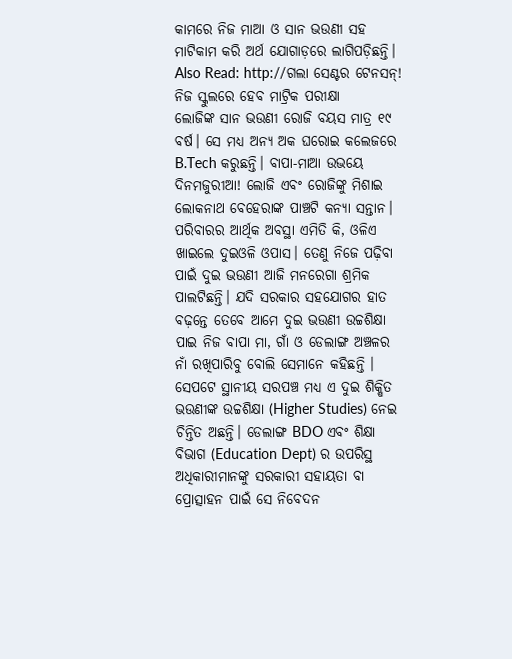କାମରେ ନିଜ ମାଆ ଓ ସାନ ଭଉଣୀ ସହ ମାଟିକାମ କରି ଅର୍ଥ ଯୋଗାଡ଼ରେ ଲାଗିପଡ଼ିଛନ୍ତି।
Also Read: http://ଗଲା ସେଣ୍ଟର ଟେନସନ୍! ନିଜ ସ୍କୁଲରେ ହେବ ମାଟ୍ରିକ ପରୀକ୍ଷା
ଲୋଜିଙ୍କ ସାନ ଭଉଣୀ ରୋଜି ବୟସ ମାତ୍ର ୧୯ ବର୍ଷ। ସେ ମଧ୍ୟ ଅନ୍ୟ ଅକ ଘରୋଇ କଲେଜରେ B.Tech କରୁଛନ୍ତି। ବାପା-ମାଆ ଉଭୟେ ଦିନମଜୁରୀଆ! ଲୋଜି ଏବଂ ରୋଜିଙ୍କୁ ମିଶାଇ ଲୋକନାଥ ବେହେରାଙ୍କ ପାଞ୍ଚଟି କନ୍ୟା ସନ୍ତାନ। ପରିବାରର ଆର୍ଥିକ ଅବସ୍ଥା ଏମିତି କି, ଓଳିଏ ଖାଇଲେ ଦୁଇଓଳି ଓପାସ। ତେଣୁ ନିଜେ ପଢ଼ିବା ପାଇଁ ଦୁଇ ଭଉଣୀ ଆଜି ମନରେଗା ଶ୍ରମିକ ପାଲଟିଛନ୍ତି। ଯଦି ସରକାର ସହଯୋଗର ହାତ ବଢ଼ନ୍ତେ ତେବେ ଆମେ ଦୁଇ ଭଉଣୀ ଉଚ୍ଚଶିକ୍ଷା ପାଇ ନିଜ ବାପା ମା, ଗାଁ ଓ ଡେଲାଙ୍ଗ ଅଞ୍ଚଳର ନାଁ ରଖିପାରିବୁ ବୋଲି ସେମାନେ କହିଛନ୍ତି ।
ସେପଟେ ସ୍ଥାନୀୟ ସରପଞ୍ଚ ମଧ୍ୟ ଏ ଦୁଇ ଶିକ୍ଷିତ ଭଉଣୀଙ୍କ ଉଚ୍ଚଶିକ୍ଷା (Higher Studies) ନେଇ ଚିନ୍ତିତ ଅଛନ୍ତି। ଡେଲାଙ୍ଗ BDO ଏବଂ ଶିକ୍ଷା ବିଭାଗ (Education Dept) ର ଉପରିସ୍ଥ ଅଧିକାରୀମାନଙ୍କୁ ସରକାରୀ ସହାୟତା ବା ପ୍ରୋତ୍ସାହନ ପାଇଁ ସେ ନିବେଦନ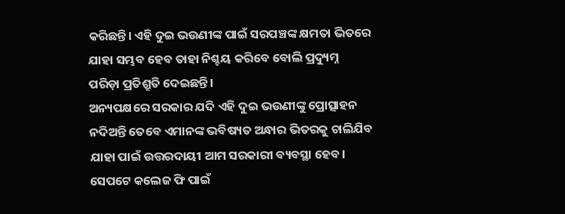କରିଛନ୍ତି। ଏହି ଦୁଇ ଭଉଣୀଙ୍କ ପାଇଁ ସରପଞ୍ଚଙ୍କ କ୍ଷମତା ଭିତରେ ଯାହା ସମ୍ଭବ ହେବ ତାହା ନିଶ୍ଚୟ କରିବେ ବୋଲି ପ୍ରଦ୍ୟୁମ୍ନ ପରିଡ଼ା ପ୍ରତିଶ୍ରୁତି ଦେଇଛନ୍ତି।
ଅନ୍ୟପକ୍ଷରେ ସରକାର ଯଦି ଏହି ଦୁଇ ଭଉଣୀଙ୍କୁ ପ୍ରୋତ୍ସାହନ ନଦିଅନ୍ତି ତେବେ ଏମାନଙ୍କ ଭବିଷ୍ୟତ ଅନ୍ଧାର ଭିତରକୁ ଚାଲିଯିବ ଯାହା ପାଇଁ ଉତ୍ତରଦାୟୀ ଆମ ସରକାରୀ ବ୍ୟବସ୍ଥା ହେବ। ସେପଟେ କଲେଜ ଫି ପାଇଁ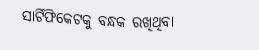ସାର୍ଟିଫିକେଟକୁ ବନ୍ଧକ ରଖିଥିବା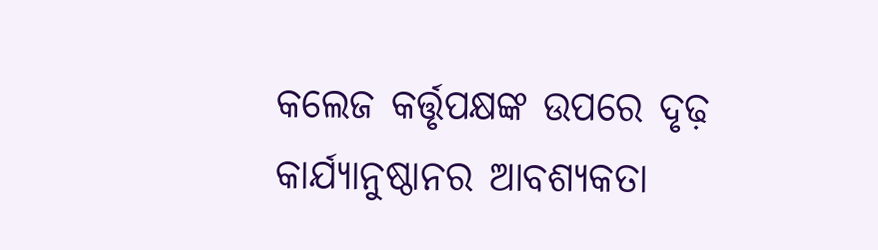କଲେଜ କର୍ତ୍ତୃପକ୍ଷଙ୍କ ଉପରେ ଦୃଢ଼ କାର୍ଯ୍ୟାନୁଷ୍ଠାନର ଆବଶ୍ୟକତା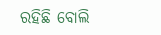ରହିଛି ବୋଲି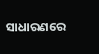ସାଧାରଣରେ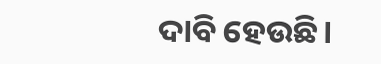ଦାବି ହେଉଛି।